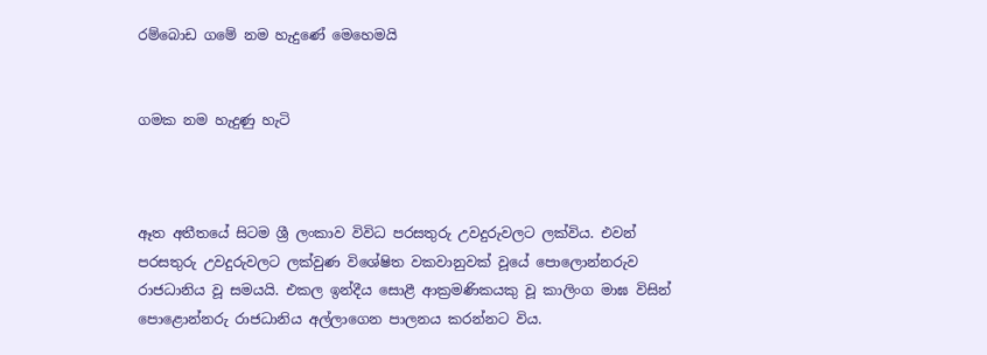රම්බොඩ ගමේ නම හැදුණේ මෙහෙමයි


ගමක නම හැදුණු හැටි



ඈත අතීතයේ සිටම ශ්‍රී ලංකාව විවිධ පරසතුරු උවදුරුවලට ලක්විය. එවන් පරසතුරු උවදුරුවලට ලක්වුණ විශේෂිත වකවානුවක් වූයේ පොලොන්නරුව රාජධානිය වූ සමයයි. එකල ඉන්දීය සොළී ආක්‍රමණිකයකු වූ කාලිංග මාඝ විසින් පොළොන්නරු රාජධානිය අල්ලාගෙන පාලනය කරන්නට විය.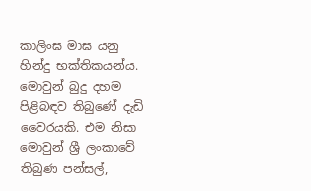කාලිංඝ මාඝ යනු හින්දු භක්තිකයන්ය. මොවුන් බුදු දහම පිළිබඳව තිබුණේ දැඩි වෛරයකි. එම නිසා මොවුන් ශ්‍රී ලංකාවේ තිබුණ පන්සල්,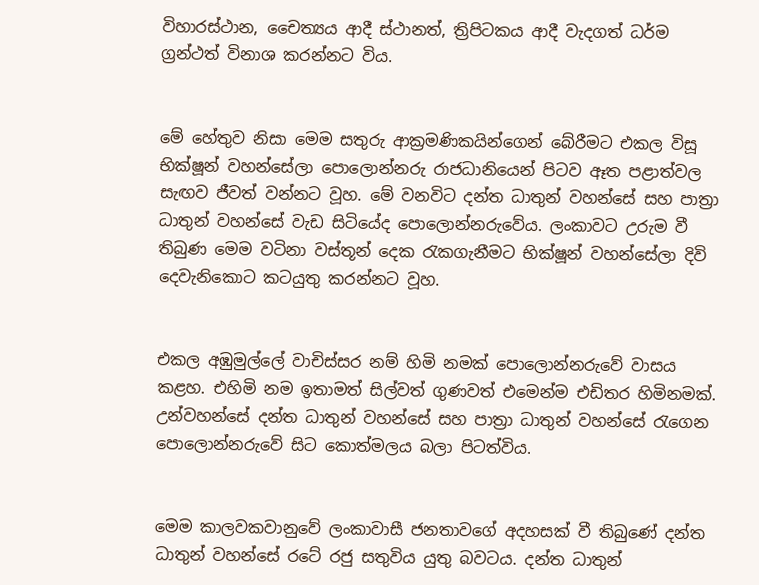විහාරස්ථාන, චෛත්‍යය ආදී ස්ථානත්, ත්‍රිපිටකය ආදී වැදගත් ධර්ම ග්‍රන්ථත් විනාශ කරන්නට විය.


මේ හේතුව නිසා මෙම සතුරු ආක්‍රමණිකයින්ගෙන් බේරීමට එකල විසූ භික්ෂූන් වහන්සේලා පොලොන්නරු රාජධානියෙන් පිටව ඈත පළාත්වල සැඟව ජීවත් වන්නට වූහ. මේ වනවිට දන්ත ධාතුන් වහන්සේ සහ පාත්‍රා ධාතුන් වහන්සේ වැඩ සිටියේද පොලොන්නරුවේය. ලංකාවට උරුම වී තිබුණ මෙම වටිනා වස්තූන් දෙක රැකගැනීමට භික්ෂූන් වහන්සේලා දිවි දෙවැනිකොට කටයුතු කරන්නට වූහ.


එකල අඹුමුල්ලේ වාචිස්සර නම් හිමි නමක් පොලොන්නරුවේ වාසය කළහ. එහිමි නම ඉතාමත් සිල්වත් ගුණවත් එමෙන්ම එඩිතර හිමිනමක්. උන්වහන්සේ දන්ත ධාතුන් වහන්සේ සහ පාත්‍රා ධාතුන් වහන්සේ රැගෙන පොලොන්නරුවේ සිට කොත්මලය බලා පිටත්විය.


මෙම කාලවකවානුවේ ලංකාවාසී ජනතාවගේ අදහසක් වී තිබුණේ දන්ත ධාතුන් වහන්සේ රටේ රජු සතුවිය යුතු බවටය. දන්ත ධාතුන්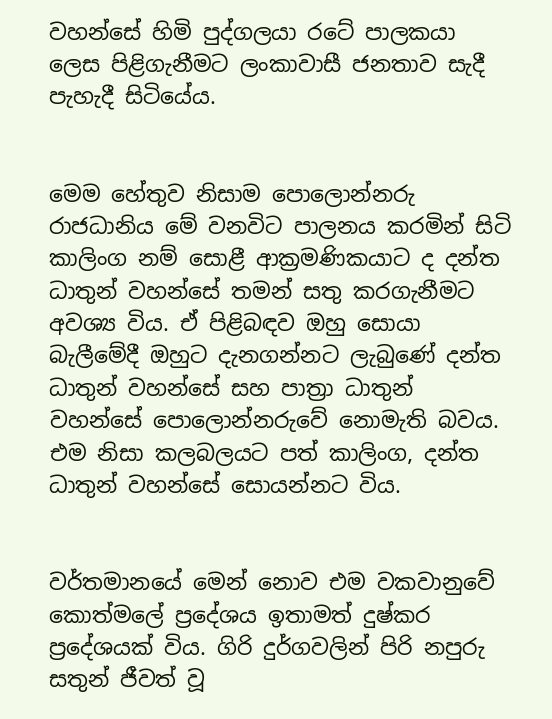වහන්සේ හිමි පුද්ගලයා රටේ පාලකයා ලෙස පිළිගැනීමට ලංකාවාසී ජනතාව සැදී පැහැදී සිටියේය.


මෙම හේතුව නිසාම පොලොන්නරු රාජධානිය මේ වනවිට පාලනය කරමින් සිටි කාලිංග නම් සොළී ආක්‍රමණිකයාට ද දන්ත ධාතුන් වහන්සේ තමන් සතු කරගැනීමට අවශ්‍ය විය. ඒ පිළිබඳව ඔහු සොයා බැලීමේදී ඔහුට දැනගන්නට ලැබුණේ දන්ත ධාතුන් වහන්සේ සහ පාත්‍රා ධාතුන් වහන්සේ පොලොන්නරුවේ නොමැති බවය. එම නිසා කලබලයට පත් කාලිංග, දන්ත ධාතුන් වහන්සේ සොයන්නට විය.


වර්තමානයේ මෙන් නොව එම වකවානුවේ කොත්මලේ ප්‍රදේශය ඉතාමත් දුෂ්කර ප්‍රදේශයක් විය. ගිරි දුර්ගවලින් පිරි නපුරු සතුන් ජීවත් වූ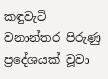කඳුවැටි වනාන්තර පිරුණු ප්‍රදේශයක් වූවා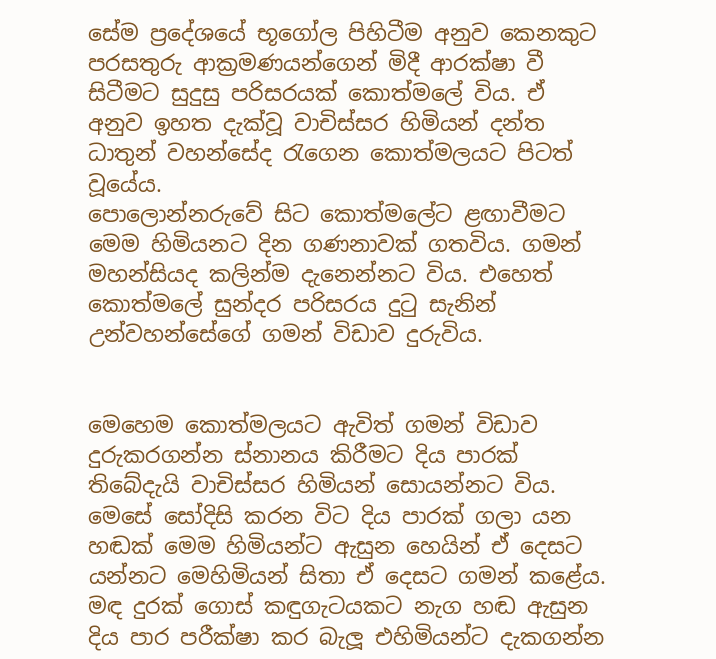සේම ප්‍රදේශයේ භූගෝල පිහිටීම අනුව කෙනකුට පරසතුරු ආක්‍රමණයන්ගෙන් මිදී ආරක්ෂා වී සිටීමට සුදුසු පරිසරයක් කොත්මලේ විය. ඒ අනුව ඉහත දැක්වූ වාචිස්සර හිමියන් දන්ත ධාතුන් වහන්සේද රැගෙන කොත්මලයට පිටත් වූයේය.
පොලොන්නරුවේ සිට කොත්මලේට ළඟාවීමට මෙම හිමියනට දින ගණනාවක් ගතවිය. ගමන් මහන්සියද කලින්ම දැනෙන්නට විය. එහෙත් කොත්මලේ සුන්දර පරිසරය දුටු සැනින් උන්වහන්සේගේ ගමන් විඩාව දුරුවිය.


මෙහෙම කොත්මලයට ඇවිත් ගමන් විඩාව දුරුකරගන්න ස්නානය කිරීමට දිය පාරක් තිබේදැයි වාචිස්සර හිමියන් සොයන්නට විය. මෙසේ සෝදිසි කරන විට දිය පාරක් ගලා යන හඬක් මෙම හිමියන්ට ඇසුන හෙයින් ඒ දෙසට යන්නට මෙහිමියන් සිතා ඒ දෙසට ගමන් කළේය. මඳ දුරක් ගොස් කඳුගැටයකට නැග හඬ ඇසුන දිය පාර පරීක්ෂා කර බැලූ එහිමියන්ට දැකගන්න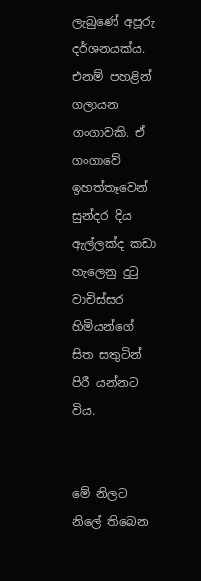ලැබුණේ අපූරු දර්ශනයක්ය. එනම් පහළින් ගලායන ගංගාවකි. ඒ ගංගාවේ ඉහත්තෑවෙන් සුන්දර දිය ඇල්ලක්ද කඩා හැලෙනු දුටු වාචිස්සර හිමියන්ගේ සිත සතුටින් පිරී යන්නට විය.


මේ නිලට නිලේ තිබෙන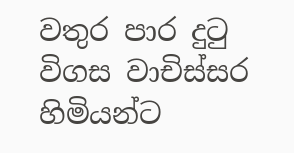වතුර පාර දුටු විගස වාචිස්සර හිමියන්ට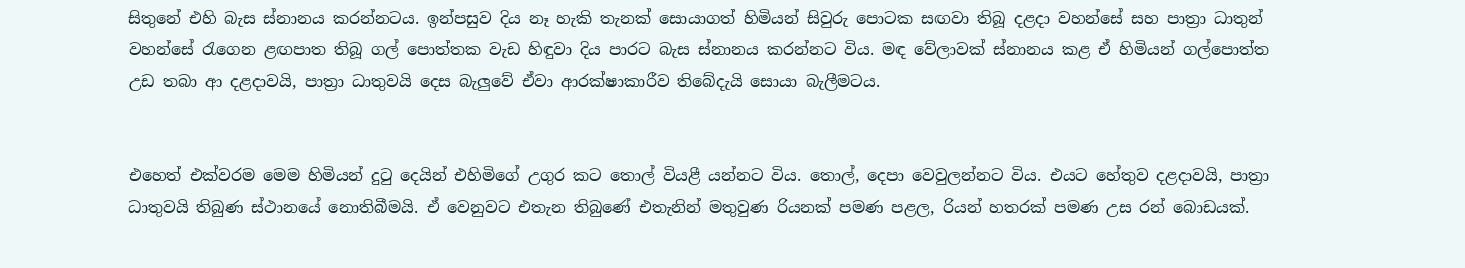සිතුනේ එහි බැස ස්නානය කරන්නටය. ඉන්පසුව දිය නෑ හැකි තැනක් සොයාගත් හිමියන් සිවුරු පොටක සඟවා තිබූ දළදා වහන්සේ සහ පාත්‍රා ධාතුන් වහන්සේ රැගෙන ළඟපාත තිබූ ගල් පොත්තක වැඩ හිඳුවා දිය පාරට බැස ස්නානය කරන්නට විය. මඳ වේලාවක් ස්නානය කළ ඒ හිමියන් ගල්පොත්ත උඩ තබා ආ දළද‌ාවයි, පාත්‍රා ධාතුවයි දෙස බැලුවේ ඒවා ආරක්ෂාකාරීව තිබේදැයි සොයා බැලීමටය.


එහෙත් එක්වරම මෙම හිමියන් දුටු දෙයින් එහිමිගේ උගුර කට තොල් වියළී යන්නට විය. තොල්, දෙපා වෙවුලන්නට විය. එයට හේතුව දළද‌ාවයි, පාත්‍රා ධාතුවයි තිබුණ ස්ථානයේ නොතිබීමයි. ඒ වෙනුවට එතැන තිබුණේ එතැනින් මතුවුණ රියනක් පමණ පළල, රියන් හතරක් පමණ උස රන් බොඩයක්.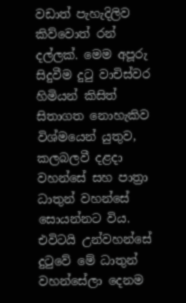වඩාත් පැහැදිලිව කිව්වොත් රන් දල්ලක්. මෙම අපූරු සිදුවීම දුටු වාචිස්වර හිමියන් කිසිත් සිතාගත නොහැකිව විශ්මයෙන් යුතුව, කලබලවී දළදා වහන්සේ සහ පාත්‍රා ධාතුන් වහන්සේ සොයන්නට විය. එවිටයි උන්වහන්සේ දුටුවේ මේ ධාතුන් වහන්සේලා දෙනම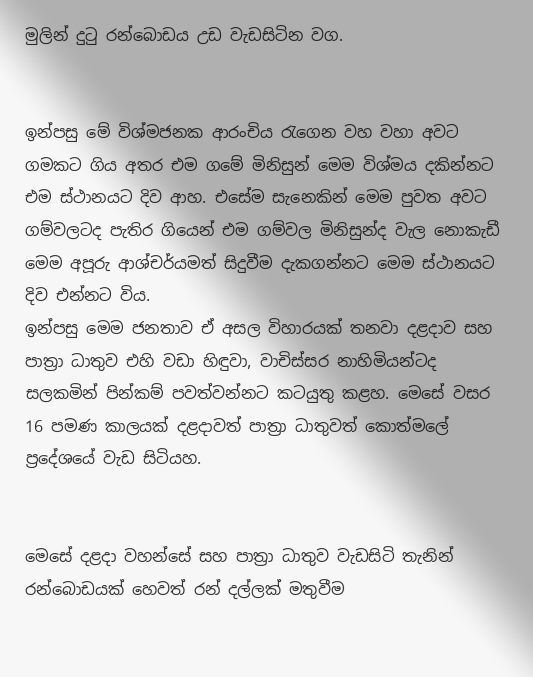මුලින් දුටු රන්බොඩය උඩ වැඩසිටින වග.


ඉන්පසු මේ විශ්මජනක ආරංචිය රැගෙන වහ වහා අවට ගමකට ගිය අතර එම ගමේ මිනිසුන් මෙම විශ්මය දකින්නට එම ස්ථානයට දිව ආහ. එසේම සැනෙකින් මෙම පුවත අවට ගම්වලටද පැතිර ගියෙන් එම ගම්වල මිනිසුන්ද වැල නොකැඩී මෙම අපූරු ආශ්චර්යමත් සිදුවීම දැකගන්නට මෙම ස්ථානයට දිව එන්නට විය.
ඉන්පසු මෙම ජනතාව ඒ අසල විහාරයක් තනවා දළදාව සහ පාත්‍රා ධාතුව එහි වඩා හිඳුවා, වාචිස්සර නාහිමියන්ටද සලකමින් පින්කම් පවත්වන්නට කටයුතු කළහ. මෙසේ වසර 16 පමණ කාලයක් දළදාවත් පාත්‍රා ධාතුවත් කොත්මලේ ප්‍රදේශයේ වැඩ සිටියහ.


මෙසේ දළදා වහන්සේ සහ පාත්‍රා ධාතුව වැඩසිටි තැනින් රන්බොඩයක් හෙවත් රන් දල්ලක් මතුවීම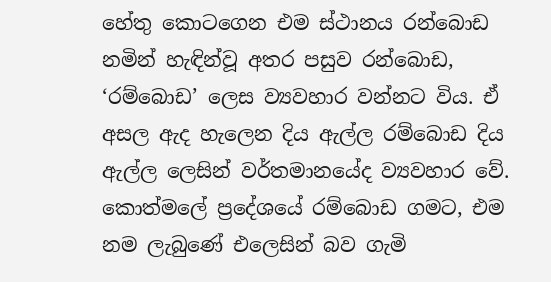හේතු කොටගෙන එම ස්ථානය රන්බොඩ නමින් හැඳින්වූ අතර පසුව රන්බොඩ, ‘රම්බොඩ’ ලෙස ව්‍යවහාර වන්නට විය. ඒ අසල ඇද හැලෙන දිය ඇල්ල රම්බොඩ දිය ඇල්ල ලෙසින් වර්තමානයේද ව්‍යවහාර වේ. කොත්මලේ ප්‍රදේශයේ රම්බොඩ ගමට, එම නම ලැබුණේ එලෙසින් බව ගැමි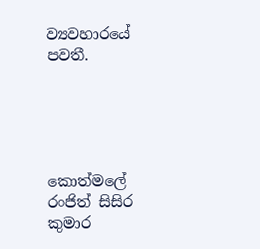ව්‍යවහාරයේ පවතී.





කොත්මලේ
රංජිත් සිසිර කුමාර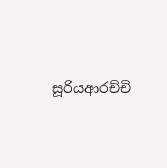සූරියආරච්චි